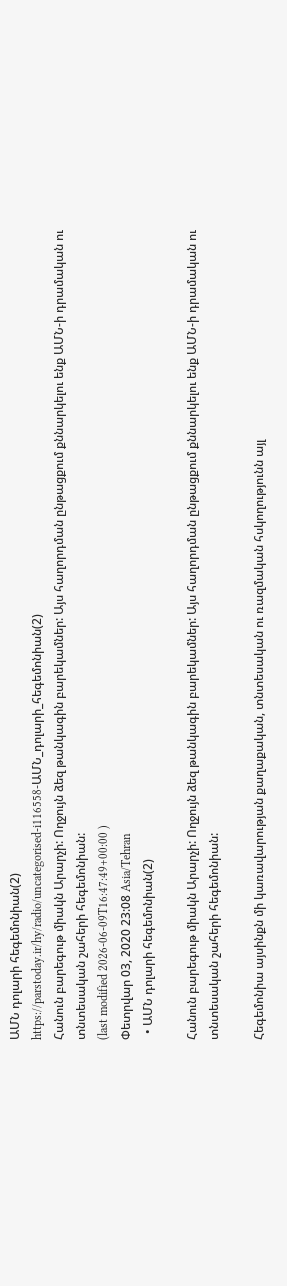ԱՄՆ դոլարի հեգեմոնիան(2)
https://parstoday.ir/hy/radio/uncategorised-i116558-ԱՄՆ_դոլարի_հեգեմոնիան(2)
Հանուն բարեգութ միակն Արարչի: Ողջույն ձեզ թանկագին բարեկամներ: Այս հաղորդման ընթացքում քննարկելու ենք ԱՄՆ-ի դրամական ու տնտեսական շահերի հեգեմոնիան:
(last modified 2026-06-09T16:47:49+00:00 )
Փետրվար 03, 2020 23:08 Asia/Tehran
  • ԱՄՆ դոլարի հեգեմոնիան(2)

Հանուն բարեգութ միակն Արարչի: Ողջույն ձեզ թանկագին բարեկամներ: Այս հաղորդման ընթացքում քննարկելու ենք ԱՄՆ-ի դրամական ու տնտեսական շահերի հեգեմոնիան:

Հեգեմոնիա այսինքն մի կառավարության քաղաքական, տնտեսական ու ռազմական հսկողությունն այլ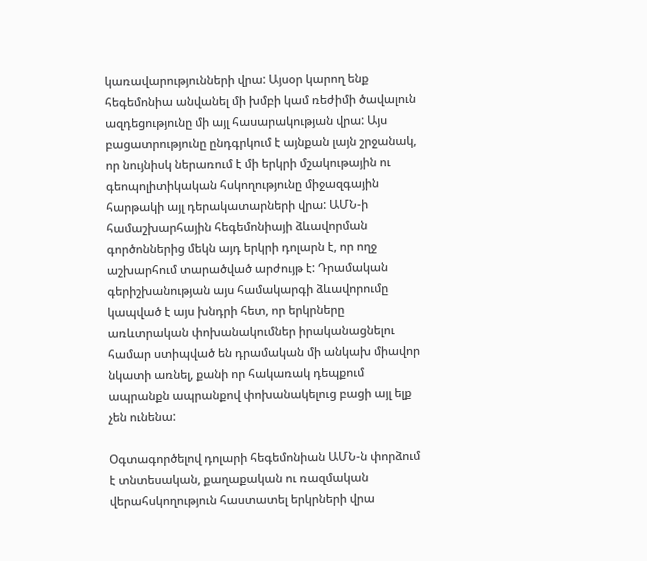կառավարությունների վրա: Այսօր կարող ենք հեգեմոնիա անվանել մի խմբի կամ ռեժիմի ծավալուն ազդեցությունը մի այլ հասարակության վրա: Այս բացատրությունը ընդգրկում է այնքան լայն շրջանակ, որ նույնիսկ ներառում է մի երկրի մշակութային ու գեոպոլիտիկական հսկողությունը միջազգային հարթակի այլ դերակատարների վրա: ԱՄՆ-ի համաշխարհային հեգեմոնիայի ձևավորման գործոններից մեկն այդ երկրի դոլարն է, որ ողջ աշխարհում տարածված արժույթ է: Դրամական գերիշխանության այս համակարգի ձևավորումը կապված է այս խնդրի հետ, որ երկրները առևտրական փոխանակումներ իրականացնելու համար ստիպված են դրամական մի անկախ միավոր նկատի առնել, քանի որ հակառակ դեպքում ապրանքն ապրանքով փոխանակելուց բացի այլ ելք չեն ունենա:

Օգտագործելով դոլարի հեգեմոնիան ԱՄՆ-ն փորձում է տնտեսական, քաղաքական ու ռազմական վերահսկողություն հաստատել երկրների վրա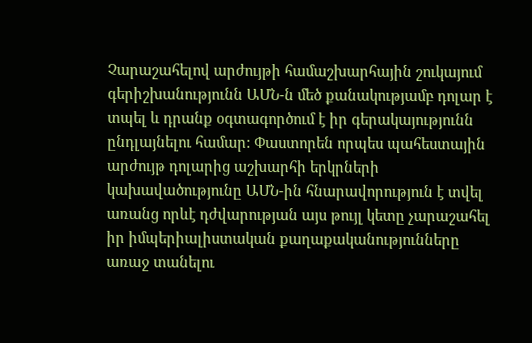Չարաշահելով արժույթի համաշխարհային շուկայում գերիշխանությունն ԱՄՆ-ն մեծ քանակությամբ դոլար է տպել և դրանք օգտագործում է իր գերակայությունն ընդլայնելու համար: Փաստորեն որպես պահեստային արժույթ դոլարից աշխարհի երկրների կախավածությունը ԱՄՆ-ին հնարավորություն է տվել առանց որևէ դժվարության այս թույլ կետը չարաշահել իր իմպերիալիստական քաղաքականությունները առաջ տանելու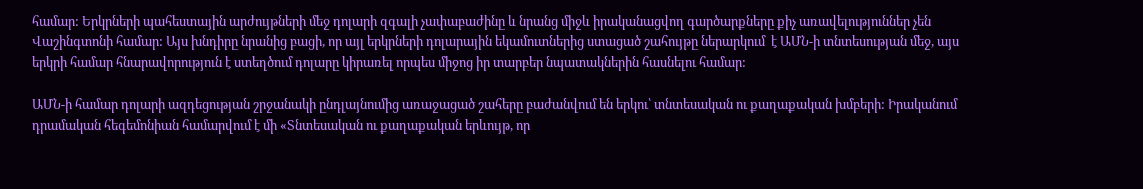համար: Երկրների պահեստային արժույթների մեջ դոլարի զգալի չափաբաժինը և նրանց միջև իրականացվող գարծարքները քիչ առավելություններ չեն Վաշինգտոնի համար: Այս խնդիրը նրանից բացի, որ այլ երկրների դոլարային եկամուտներից ստացած շահույթը ներարկում  է ԱՄՆ-ի տնտեսության մեջ, այս երկրի համար հնարավորություն է ստեղծում դոլարը կիրառել որպես միջոց իր տարբեր նպատակներին հասնելու համար:

ԱՄՆ-ի համար դոլարի ազդեցության շրջանակի ընդլայնումից առաջացած շահերը բաժանվում են երկու՝ տնտեսական ու քաղաքական խմբերի: Իրականում դրամական հեգեմոնիան համարվում է մի «Տնտեսական ու քաղաքական երևույթ, որ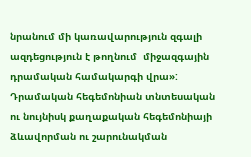նրանում մի կառավարություն զգալի ազդեցություն է թողնում  միջազգային դրամական համակարգի վրա»: Դրամական հեգեմոնիան տնտեսական ու նույնիսկ քաղաքական հեգեմոնիայի ձևավորման ու շարունակման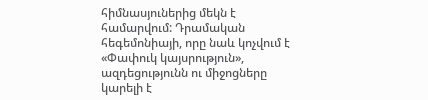հիմնասյուներից մեկն է համարվում: Դրամական հեգեմոնիայի, որը նաև կոչվում է «Փափուկ կայսրություն», ազդեցությունն ու միջոցները կարելի է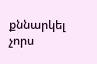քննարկել չորս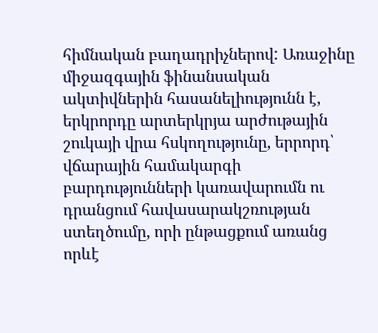հիմնական բաղադրիչներով: Առաջինը միջազգային ֆինանսական ակտիվներին հասանելիությունն է, երկրորդը արտերկրյա արժութային շուկայի վրա հսկողությունը, երրորդ՝ վճարային համակարգի բարդությունների կառավարումն ու դրանցում հավասարակշռության ստեղծումը, որի ընթացքում առանց որևէ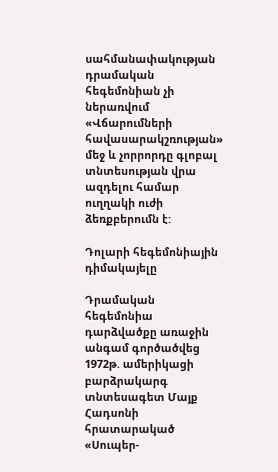սահմանափակության դրամական հեգեմոնիան չի ներառվում «Վճարումների հավասարակշռության» մեջ և չորրորդը գլոբալ տնտեսության վրա ազդելու համար ուղղակի ուժի ձեռքբերումն է:

Դոլարի հեգեմոնիային դիմակայելը

Դրամական հեգեմոնիա դարձվածքը առաջին անգամ գործածվեց 1972թ. ամերիկացի բարձրակարգ տնտեսագետ Մայք Հադսոնի հրատարակած «Սուպեր-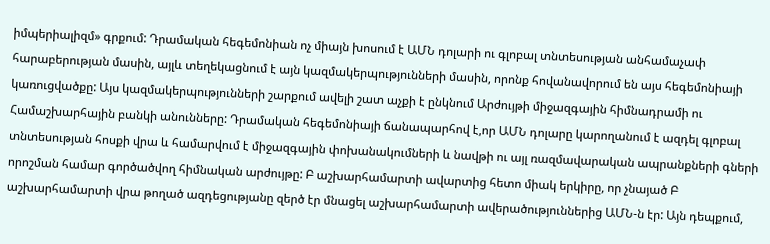իմպերիալիզմ» գրքում: Դրամական հեգեմոնիան ոչ միայն խոսում է ԱՄՆ դոլարի ու գլոբալ տնտեսության անհամաչափ հարաբերության մասին, այլև տեղեկացնում է այն կազմակերպությունների մասին, որոնք հովանավորում են այս հեգեմոնիայի կառուցվածքը: Այս կազմակերպությունների շարքում ավելի շատ աչքի է ընկնում Արժույթի միջազգային հիմնադրամի ու Համաշխարհային բանկի անունները: Դրամական հեգեմոնիայի ճանապարհով է,որ ԱՄՆ դոլարը կարողանում է ազդել գլոբալ տնտեսության հոսքի վրա և համարվում է միջազգային փոխանակումների և նավթի ու այլ ռազմավարական ապրանքների գների որոշման համար գործածվող հիմնական արժույթը: Բ աշխարհամարտի ավարտից հետո միակ երկիրը, որ չնայած Բ աշխարհամարտի վրա թողած ազդեցությանը զերծ էր մնացել աշխարհամարտի ավերածություններից ԱՄՆ-ն էր: Այն դեպքում,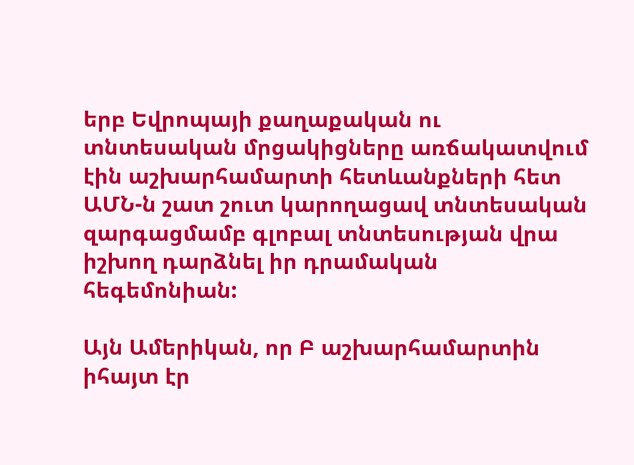երբ Եվրոպայի քաղաքական ու տնտեսական մրցակիցները առճակատվում էին աշխարհամարտի հետևանքների հետ ԱՄՆ-ն շատ շուտ կարողացավ տնտեսական զարգացմամբ գլոբալ տնտեսության վրա իշխող դարձնել իր դրամական հեգեմոնիան:

Այն Ամերիկան, որ Բ աշխարհամարտին իհայտ էր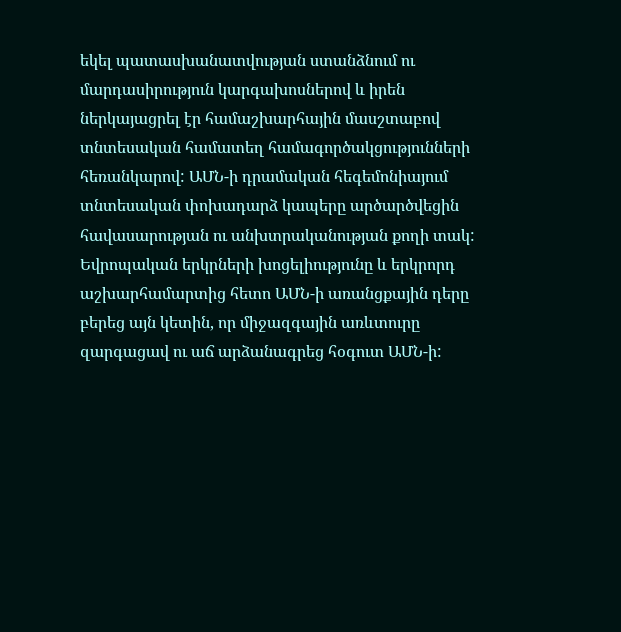եկել պատասխանատվության ստանձնում ու մարդասիրություն կարգախոսներով և իրեն ներկայացրել էր համաշխարհային մասշտաբով տնտեսական համատեղ համագործակցությունների հեռանկարով: ԱՄՆ-ի դրամական հեգեմոնիայում տնտեսական փոխադարձ կապերը արծարծվեցին հավասարության ու անխտրականության քողի տակ: Եվրոպական երկրների խոցելիությունը և երկրորդ աշխարհամարտից հետո ԱՄՆ-ի առանցքային դերը բերեց այն կետին, որ միջազգային առևտուրը զարգացավ ու աճ արձանագրեց հօգուտ ԱՄՆ-ի: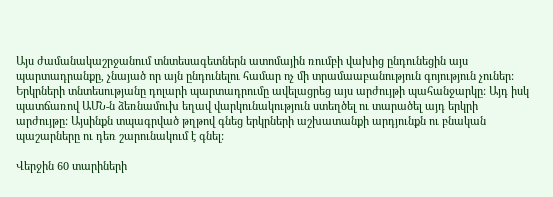Այս ժամանակաշրջանում տնտեսագետներն ատոմային ռումբի վախից ընդունեցին այս պարտադրանքը, չնայած որ այն ընդունելու համար ոչ մի տրամաաբանություն գոյություն չուներ: Երկրների տնտեսությանը դոլարի պարտադրումը ավելացրեց այս արժույթի պահանջարկը: Այդ իսկ պատճառով ԱՄՆ-ն ձեռնամուխ եղավ վարկունակություն ստեղծել ու տարածել այդ երկրի արժույթը: Այսինքն տպագրված թղթով գնեց երկրների աշխատանքի արդյունքն ու բնական պաշարները ու դեռ շարունակում է գնել:

Վերջին 60 տարիների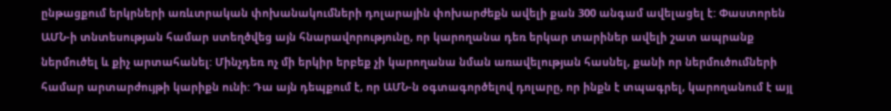ընթացքում երկրների առևտրական փոխանակումների դոլարային փոխարժեքն ավելի քան 300 անգամ ավելացել է: Փաստորեն ԱՄՆ-ի տնտեսության համար ստեղծվեց այն հնարավորությունը, որ կարողանա դեռ երկար տարիներ ավելի շատ ապրանք ներմուծել և քիչ արտահանել: Մինչդեռ ոչ մի երկիր երբեք չի կարողանա նման առավելության հասնել, քանի որ ներմուծումների համար արտարժույթի կարիքն ունի: Դա այն դեպքում է, որ ԱՄՆ-ն օգտագործելով դոլարը, որ ինքն է տպագրել, կարողանում է այլ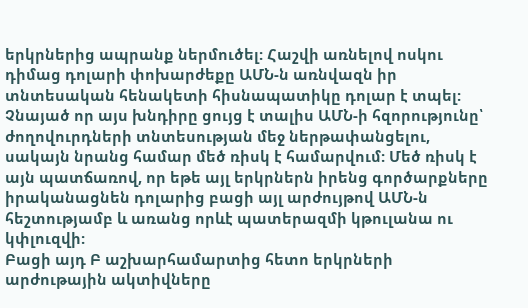երկրներից ապրանք ներմուծել: Հաշվի առնելով ոսկու դիմաց դոլարի փոխարժեքը ԱՄՆ-ն առնվազն իր տնտեսական հենակետի հիսնապատիկը դոլար է տպել: Չնայած որ այս խնդիրը ցույց է տալիս ԱՄՆ-ի հզորությունը՝ ժողովուրդների տնտեսության մեջ ներթափանցելու, սակայն նրանց համար մեծ ռիսկ է համարվում: Մեծ ռիսկ է այն պատճառով, որ եթե այլ երկրներն իրենց գործարքները իրականացնեն դոլարից բացի այլ արժույթով ԱՄՆ-ն հեշտությամբ և առանց որևէ պատերազմի կթուլանա ու կփլուզվի:
Բացի այդ Բ աշխարհամարտից հետո երկրների արժութային ակտիվները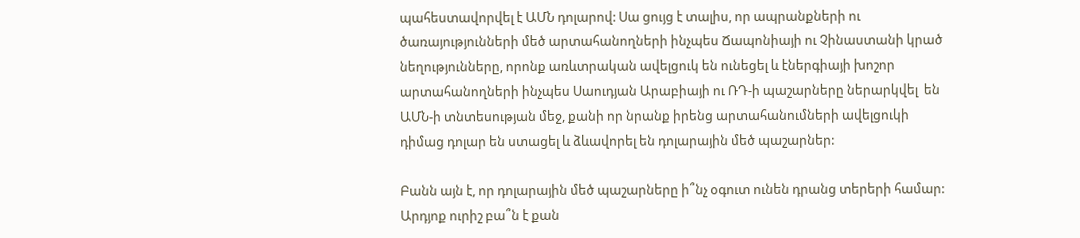պահեստավորվել է ԱՄՆ դոլարով: Սա ցույց է տալիս, որ ապրանքների ու ծառայությունների մեծ արտահանողների ինչպես Ճապոնիայի ու Չինաստանի կրած նեղությունները, որոնք առևտրական ավելցուկ են ունեցել և էներգիայի խոշոր արտահանողների ինչպես Սաուդյան Արաբիայի ու ՌԴ-ի պաշարները ներարկվել  են ԱՄՆ-ի տնտեսության մեջ, քանի որ նրանք իրենց արտահանումների ավելցուկի դիմաց դոլար են ստացել և ձևավորել են դոլարային մեծ պաշարներ:

Բանն այն է, որ դոլարային մեծ պաշարները ի՞նչ օգուտ ունեն դրանց տերերի համար: Արդյոք ուրիշ բա՞ն է քան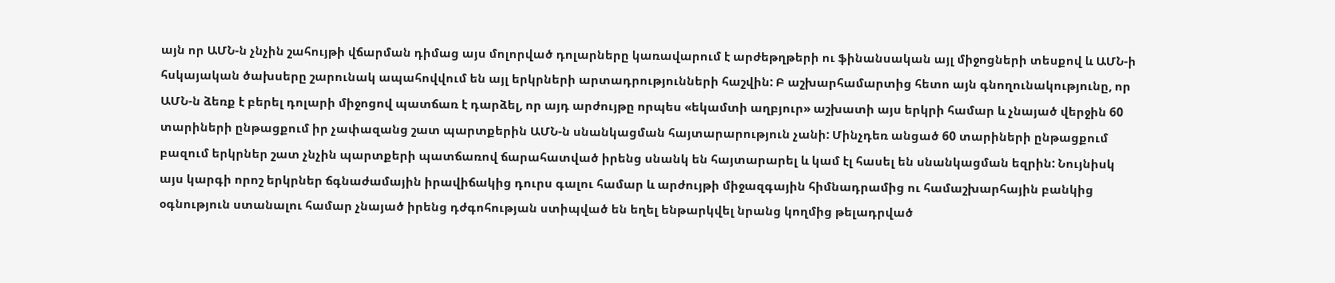այն որ ԱՄՆ-ն չնչին շահույթի վճարման դիմաց այս մոլորված դոլարները կառավարում է արժեթղթերի ու ֆինանսական այլ միջոցների տեսքով և ԱՄՆ-ի հսկայական ծախսերը շարունակ ապահովվում են այլ երկրների արտադրությունների հաշվին: Բ աշխարհամարտից հետո այն գնողունակությունը, որ ԱՄՆ-ն ձեռք է բերել դոլարի միջոցով պատճառ է դարձել, որ այդ արժույթը որպես «եկամտի աղբյուր» աշխատի այս երկրի համար և չնայած վերջին 60 տարիների ընթացքում իր չափազանց շատ պարտքերին ԱՄՆ-ն սնանկացման հայտարարություն չանի: Մինչդեռ անցած 60 տարիների ընթացքում բազում երկրներ շատ չնչին պարտքերի պատճառով ճարահատված իրենց սնանկ են հայտարարել և կամ էլ հասել են սնանկացման եզրին: Նույնիսկ այս կարգի որոշ երկրներ ճգնաժամային իրավիճակից դուրս գալու համար և արժույթի միջազգային հիմնադրամից ու համաշխարհային բանկից օգնություն ստանալու համար չնայած իրենց դժգոհության ստիպված են եղել ենթարկվել նրանց կողմից թելադրված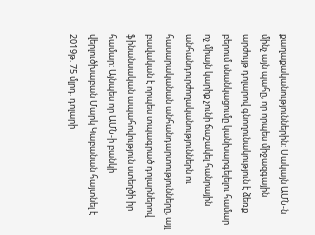քաղաքականություններին: Սակայն ԱՄՆ-ն մինչ այն պահը, որ որպես միջազգային արժույթ դոլարով գնողունակություն է ձեռք բերում սնանկացումը կանխարգելելու համար ոչ միայն կարիք չունի ճաշակել հանրային անհանդուրժողականություններն ու հասարականան անհանդարտությունները, այլ բավական է որպես տպագրած դոլարներով ֆինանսական ապահովություն ստեղծի իր համար: Այնպես որ ԱՄՆ-ի բանկի վերլուծխաբան Մարկ Կաբանան հայտնել է 2019թ. 75 մլրդ. դոլարի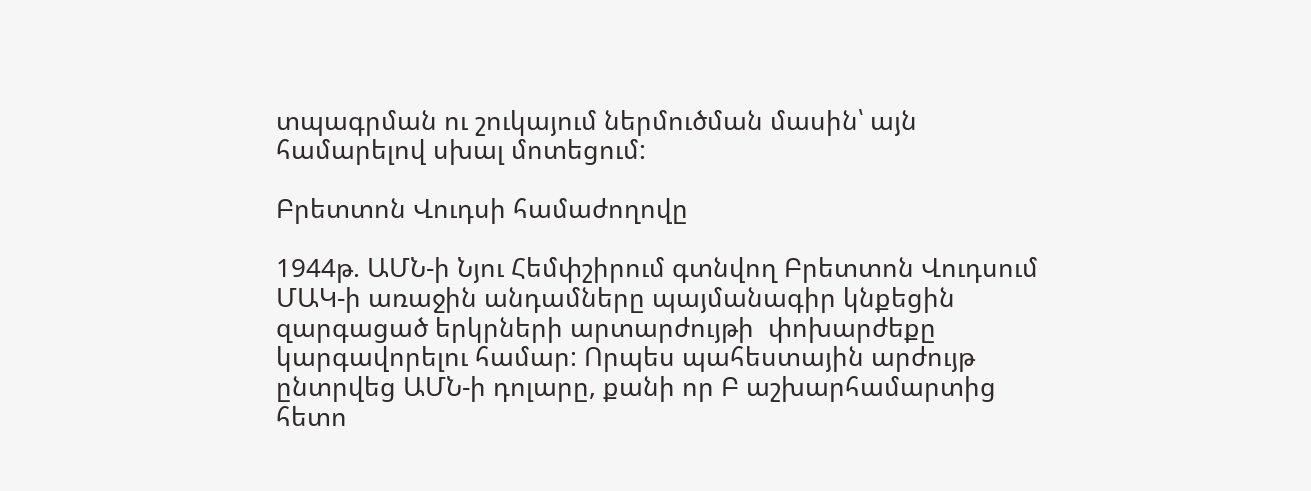տպագրման ու շուկայում ներմուծման մասին՝ այն համարելով սխալ մոտեցում:

Բրետտոն Վուդսի համաժողովը

1944թ. ԱՄՆ-ի Նյու Հեմփշիրում գտնվող Բրետտոն Վուդսում ՄԱԿ-ի առաջին անդամները պայմանագիր կնքեցին զարգացած երկրների արտարժույթի  փոխարժեքը կարգավորելու համար: Որպես պահեստային արժույթ ընտրվեց ԱՄՆ-ի դոլարը, քանի որ Բ աշխարհամարտից հետո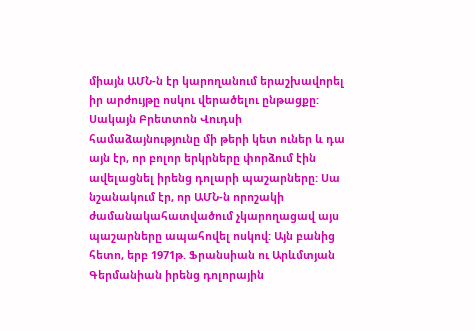միայն ԱՄՆ-ն էր կարողանում երաշխավորել իր արժույթը ոսկու վերածելու ընթացքը: Սակայն Բրետտոն Վուդսի համաձայնությունը մի թերի կետ ուներ և դա այն էր, որ բոլոր երկրները փորձում էին ավելացնել իրենց դոլարի պաշարները: Սա նշանակում էր, որ ԱՄՆ-ն որոշակի ժամանակահատվածում չկարողացավ այս պաշարները ապահովել ոսկով: Այն բանից հետո, երբ 1971թ. Ֆրանսիան ու Արևմտյան Գերմանիան իրենց դոլորային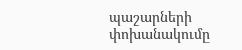պաշարների  փոխանակումը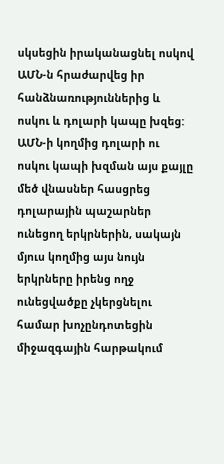սկսեցին իրականացնել ոսկով ԱՄՆ-ն հրաժարվեց իր հանձնառություններից և ոսկու և դոլարի կապը խզեց: ԱՄՆ-ի կողմից դոլարի ու ոսկու կապի խզման այս քայլը մեծ վնասներ հասցրեց դոլարային պաշարներ ունեցող երկրներին, սակայն մյուս կողմից այս նույն երկրները իրենց ողջ ունեցվածքը չկերցնելու համար խոչընդոտեցին միջազգային հարթակում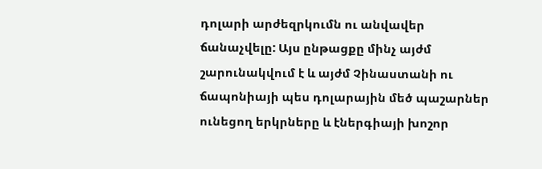դոլարի արժեզրկումն ու անվավեր ճանաչվելը: Այս ընթացքը մինչ այժմ շարունակվում է և այժմ Չինաստանի ու ճապոնիայի պես դոլարային մեծ պաշարներ ունեցող երկրները և էներգիայի խոշոր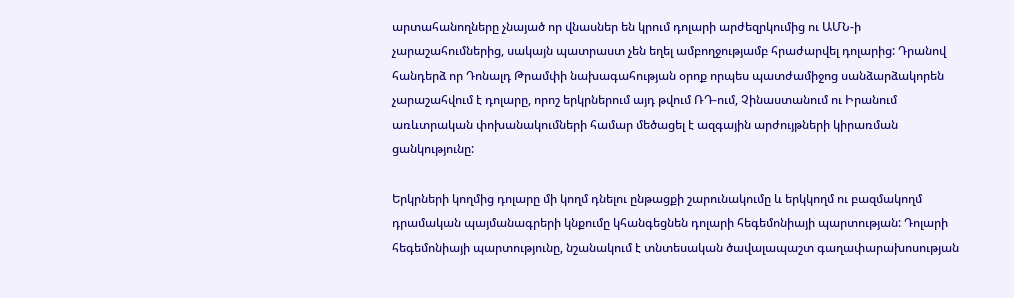արտահանողները չնայած որ վնասներ են կրում դոլարի արժեզրկումից ու ԱՄՆ-ի չարաշահումներից, սակայն պատրաստ չեն եղել ամբողջությամբ հրաժարվել դոլարից: Դրանով հանդերձ որ Դոնալդ Թրամփի նախագահության օրոք որպես պատժամիջոց սանձարձակորեն չարաշահվում է դոլարը, որոշ երկրներում այդ թվում ՌԴ-ում, Չինաստանում ու Իրանում առևտրական փոխանակումների համար մեծացել է ազգային արժույթների կիրառման ցանկությունը:

Երկրների կողմից դոլարը մի կողմ դնելու ընթացքի շարունակումը և երկկողմ ու բազմակողմ դրամական պայմանագրերի կնքումը կհանգեցնեն դոլարի հեգեմոնիայի պարտության: Դոլարի հեգեմոնիայի պարտությունը, նշանակում է տնտեսական ծավալապաշտ գաղափարախոսության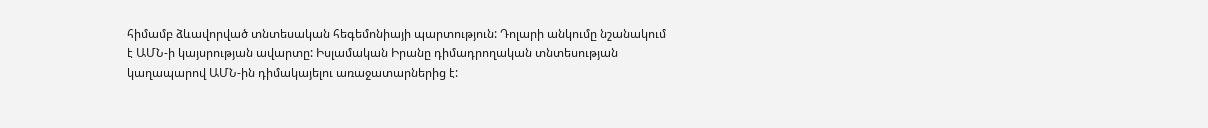հիմամբ ձևավորված տնտեսական հեգեմոնիայի պարտություն: Դոլարի անկումը նշանակում է ԱՄՆ-ի կայսրության ավարտը: Իսլամական Իրանը դիմադրողական տնտեսության կաղապարով ԱՄՆ-ին դիմակայելու առաջատարներից է: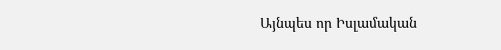Այնպես որ Իսլամական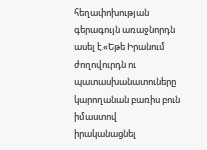հեղափոխության գերագույն առաջնորդն ասել է.«Եթե Իրանում ժողովուրդն ու պատասխանատուները կարողանան բառիս բուն իմաստով իրականացնել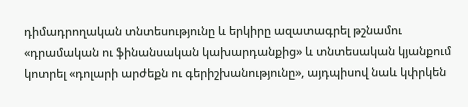դիմադրողական տնտեսությունը և երկիրը ազատագրել թշնամու «դրամական ու ֆինանսական կախարդանքից» և տնտեսական կյանքում կոտրել «դոլարի արժեքն ու գերիշխանությունը», այդպիսով նաև կփրկեն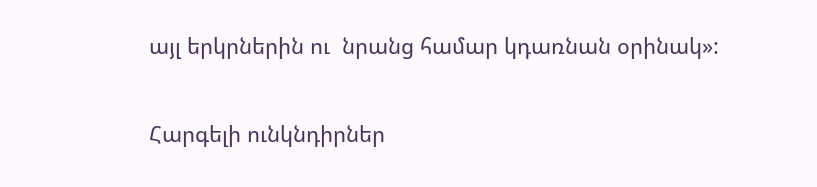այլ երկրներին ու  նրանց համար կդառնան օրինակ»:

Հարգելի ունկնդիրներ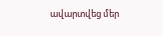ավարտվեց մեր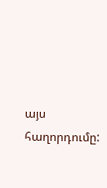այս հաղորդումը: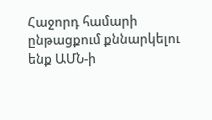Հաջորդ համարի ընթացքում քննարկելու ենք ԱՄՆ-ի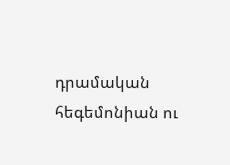դրամական հեգեմոնիան ու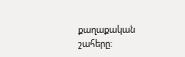քաղաքական շահերը: